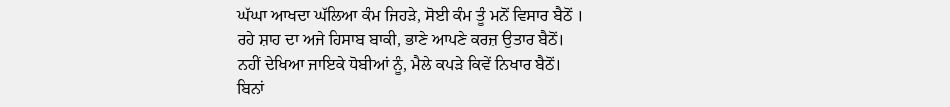ਘੱਘਾ ਆਖਦਾ ਘੱਲਿਆ ਕੰਮ ਜਿਹੜੇ, ਸੋਈ ਕੰਮ ਤੂੰ ਮਨੋਂ ਵਿਸਾਰ ਬੈਠੋਂ ।
ਰਹੇ ਸ਼ਾਹ ਦਾ ਅਜੇ ਹਿਸਾਬ ਬਾਕੀ, ਭਾਣੇ ਆਪਣੇ ਕਰਜ਼ ਉਤਾਰ ਬੈਠੋਂ।
ਨਹੀਂ ਦੇਖਿਆ ਜਾਇਕੇ ਧੋਬੀਆਂ ਨੂੰ, ਮੈਲੇ ਕਪੜੇ ਕਿਵੇਂ ਨਿਖਾਰ ਬੈਠੋਂ।
ਬਿਨਾਂ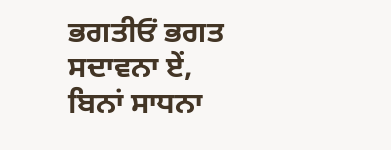ਭਗਤੀਓਂ ਭਗਤ ਸਦਾਵਨਾ ਏਂ, ਬਿਨਾਂ ਸਾਧਨਾ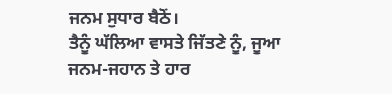ਜਨਮ ਸੁਧਾਰ ਬੈਠੋਂ।
ਤੈਨੂੰ ਘੱਲਿਆ ਵਾਸਤੇ ਜਿੱਤਣੇ ਨੂੰ, ਜੂਆ ਜਨਮ-ਜਹਾਨ ਤੇ ਹਾਰ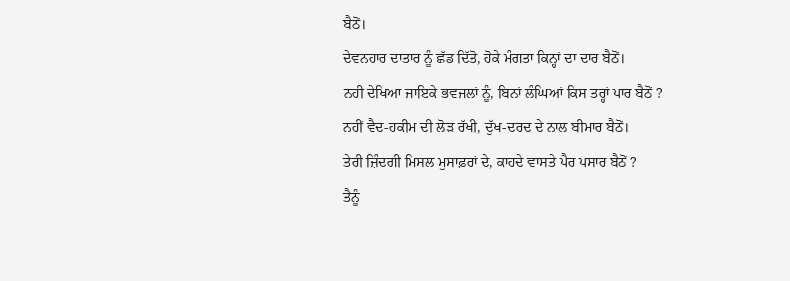ਬੈਠੋਂ।
ਦੇਵਨਹਾਰ ਦਾਤਾਰ ਨੂੰ ਛੱਡ ਦਿੱਤੋ, ਹੋਕੇ ਮੰਗਤਾ ਕਿਨ੍ਹਾਂ ਦਾ ਦਾਰ ਬੈਠੋਂ।
ਨਹੀ ਦੇਖਿਆ ਜਾਇਕੇ ਭਵਜਲਾਂ ਨੂੰ, ਬਿਨਾਂ ਲੰਘਿਆਂ ਕਿਸ ਤਰ੍ਹਾਂ ਪਾਰ ਬੈਠੋਂ ?
ਨਹੀਂ ਵੈਦ-ਹਕੀਮ ਦੀ ਲੋੜ ਰੱਖੀ, ਦੁੱਖ-ਦਰਦ ਦੇ ਨਾਲ ਬੀਮਾਰ ਬੈਠੋਂ।
ਤੇਰੀ ਜ਼ਿੰਦਗੀ ਮਿਸਲ ਮੁਸਾਫ਼ਰਾਂ ਦੇ, ਕਾਹਦੇ ਵਾਸਤੇ ਪੈਰ ਪਸਾਰ ਬੈਠੋਂ ?
ਤੈਨੂੰ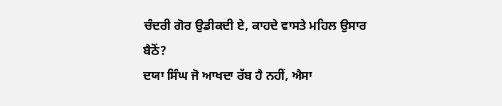ਚੰਦਰੀ ਗੋਰ ਉਡੀਕਦੀ ਏ, ਕਾਹਦੇ ਵਾਸਤੇ ਮਹਿਲ ਉਸਾਰ ਬੈਠੋਂ?
ਦਯਾ ਸਿੰਘ ਜੋ ਆਖਦਾ ਰੱਬ ਹੈ ਨਹੀਂ, ਐਸਾ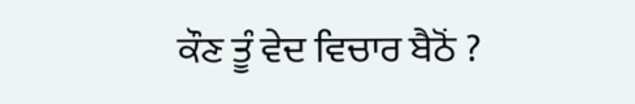ਕੌਣ ਤੂੰ ਵੇਦ ਵਿਚਾਰ ਬੈਠੋਂ ?